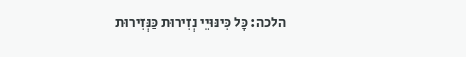הלכה: כָּל כִּינּוּיֵי נְזִירוּת כַּנְּזִירוּת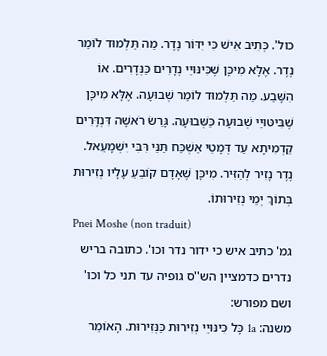כול'. כְּתִיב אִישׁ כִּי יִדּוֹר נֶדֶר. מַה תַּלְמוּד לוֹמַר נֶדֶר. אֶלָּא מִיכָּן שֶׁכִּינּוּיֵי נְדָרִים כַּנְּדָרִים. אוֹ הִשָּׁבַע. מַה תַּלְמוּד לוֹמַר שְׁבוּעָה. אֶלָּא מִיכָּן שֶׁבִּיטּוּיֵי שְׁבוּעָה כַּשְּׁבוּעָה. גָּרַשׂ רֹאשָׁה דִּנְדָּרִים קַדְמִיתָא עַד דְּמָטֵי אַשְׁכַּח תַּנֵּי רִּבִּי יִשְׁמָעֵאל. נֶדֶר נָזִיר לְהַזִּיר. מִיכָּן שֶׁאָדָם קוֹבֵעַ עָלָיו נְזִירוּת בְּתוֹךְ יְמֵי נְזִירוּתוֹ.
Pnei Moshe (non traduit)
גמ' כתיב איש כי ידור נדר וכו'. כתובה בריש נדרים כדמציין הש''ס גופיה עד תני כל וכו' ושם מפורש:
משנה: 1a כָּל כִּינּוּיֵי נְזִירוּת כַּנְּזִירוּת. הָאוֹמֵר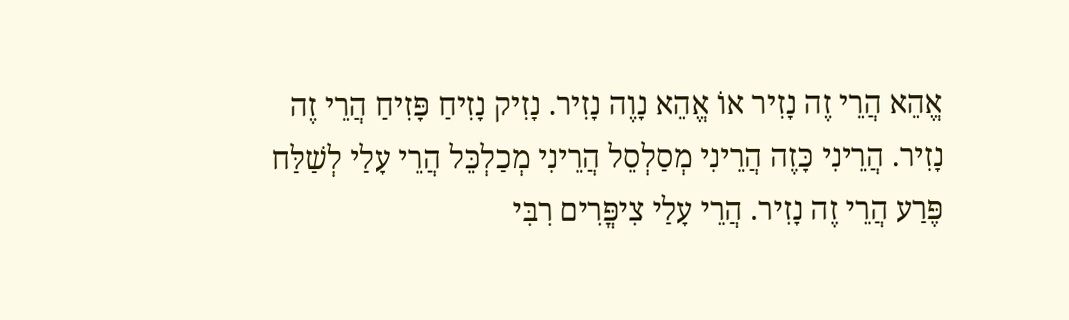אֱהֵא הֲרֵי זֶה נָזִיר אוֹ אֱהֵא נָוֶה נָזִיר. נָזִיק נָזִיחַ פָּזִיחַ הֲרֵי זֶה נָזִיר. הֲרֵינִי כָּזֶה הֲרֵינִי מְסַלְסֵל הֲרֵינִי מְכַלְכֵּל הֲרֵי עָלַי לְשַׁלַּח פֶּרַע הֲרֵי זֶה נָזִיר. הֲרֵי עָלַי צִיפֳּרִים רִבִּי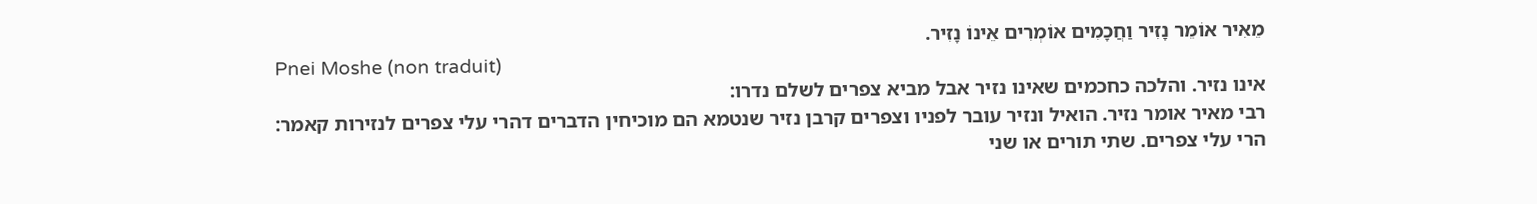מֵאִיר אוֹמֵר נָזִיר וַחֲכָמִים אוֹמְרִים אֵינוֹ נָזִיר.
Pnei Moshe (non traduit)
אינו נזיר. והלכה כחכמים שאינו נזיר אבל מביא צפרים לשלם נדרו:
רבי מאיר אומר נזיר. הואיל ונזיר עובר לפניו וצפרים קרבן נזיר שנטמא הם מוכיחין הדברים דהרי עלי צפרים לנזירות קאמר:
הרי עלי צפרים. שתי תורים או שני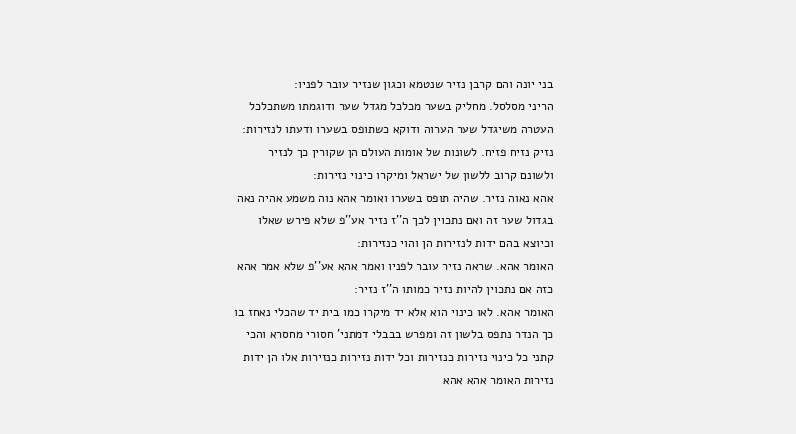בני יונה והם קרבן נזיר שנטמא וכגון שנזיר עובר לפניו:
הריני מסלסל. מחליק בשער מכלכל מגדל שער ודוגמתו משתכלכל העטרה משיגדל שער הערוה ודוקא כשתופס בשערו ודעתו לנזירות:
נזיק נזיח פזיח. לשונות של אומות העולם הן שקורין כך לנזיר ולשונם קרוב ללשון של ישראל ומיקרו כינוי נזירות:
אהא נאוה נזיר. שהיה תופס בשערו ואומר אהא נוה משמע אהיה נאה בגדול שער זה ואם נתכוין לכך ה''ז נזיר אע''פ שלא פירש שאלו וכיוצא בהם ידות לנזירות הן והוי כנזירות:
האומר אהא. שראה נזיר עובר לפניו ואמר אהא אע''פ שלא אמר אהא כזה אם נתכוין להיות נזיר כמותו ה''ז נזיר:
האומר אהא. לאו כינוי הוא אלא יד מיקרו כמו בית יד שהכלי נאחז בו כך הנדר נתפס בלשון זה ומפרש בבבלי דמתני' חסורי מחסרא והכי קתני כל כינוי נזירות כנזירות וכל ידות נזירות כנזירות אלו הן ידות נזירות האומר אהא אהא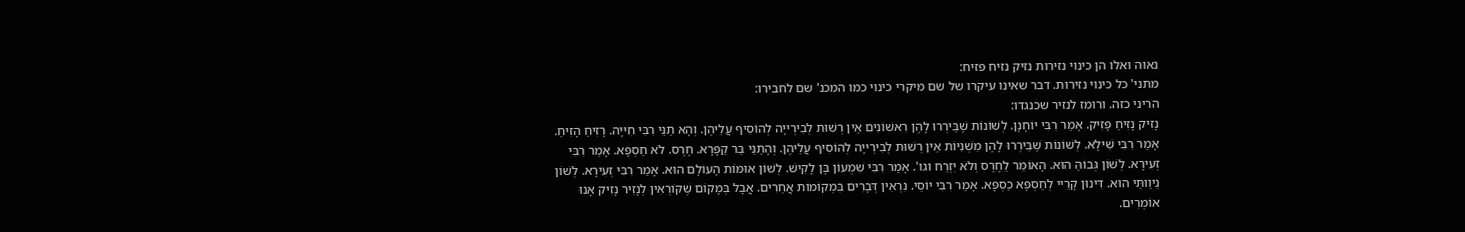נאוה ואלו הן כינוי נזירות נזיק נזיח פזיח:
מתני' כל כינוי נזירות. דבר שאינו עיקרו של שם מיקרי כינוי כמו המכנ' שם לחבירו:
הריני כזה. ורומז לנזיר שכנגדו:
נָזִיק נָזִיחַ פָּזִיק. אָמַר רִבִּי יוֹחָנָן. לְשׁוֹנוֹת שֶׁבֵּירְרוּ לָהֶן רִאשׁוֹנִים אֵין רְשׁוּת לְבִירְייָה לְהוֹסִיף עֲלֵיהֶן. וְהָא תַנֵּי רִבִּי חִייָה. רָזִיחַ הָזִיחַ. אָמַר רִבִּי שִׁילָא. לְשׁוֹנוֹת שֶׁבֵּירְרוּ לָהֶן מִשְׁנִיּוֹת אֵין רְשׁוּת לְבִירְייָה לְהוֹסִיף עֲלֵיהֶן. וְהָתַנֵּי בַּר קַפָּרָא. חֶרֶס. לֹא חַסְפָּא. אָמַר רִבִּי זְעִירָא. לְשׁוֹן גְּבוֹהַּ הוּא. הָאוֹמֵר לַחֶרֶס וְלֹא יִזְרַח וגו'. אָמַר רִבִּי שִׁמְעוֹן בֶּן לָקִישׁ. לְשׁוֹן אוּמּוֹת הָעוֹלָם הוּא. אָמַר רִבִּי זְעִירָא. לְשׁוֹן נֵיוַותַּי הוּא. דִּינוּן קָרֵיי לְחַסְפָּא כַסְפָּא. אָמַר רִבִּי יוֹסֵי. נִרְאִין דְּבָרִים בִּמְקוֹמוֹת אֲחֵרִים. אֲבָל בְּמָקוֹם שֶׁקּוֹרְאִין לְנָזִיר נָזִיק אָנוּ אוֹמְרִים.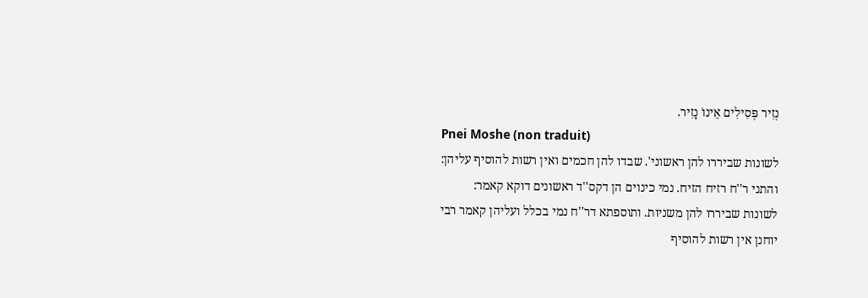נְזִיר פְּסִילִים אֵינוֹ נָזִיר.
Pnei Moshe (non traduit)
לשונות שביררו להן ראשוני'. שבדו להן חכמים ואין רשות להוסיף עליהן:
והתני ר''ח רזיח הזיח. נמי כינוים הן דקס''ד ראשונים דוקא קאמר:
לשונות שביררו להן משניות. ותוספתא דר''ח נמי בכלל ועליהן קאמר רבי יוחנן אין רשות להוסיף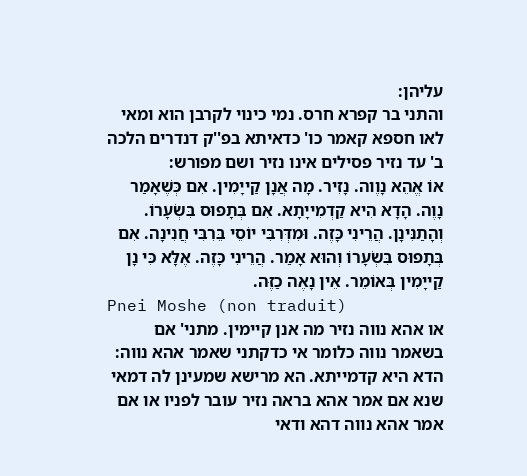עליהן:
והתני בר קפרא חרס. נמי כינוי לקרבן הוא ומאי לאו חספא קאמר כו' כדאיתא בפ''ק דנדרים הלכה ב' עד נזיר פסילים אינו נזיר ושם מפורש:
אוֹ אֱהֵא נָוֶוה. נָזִיר. מָה אֲנָן קַייָמִין. אִם כְּשֶׁאָמַר נָוֶה. הָדָא הִיא קַדְמִייָתָא. אִם בְּתָפוּס בִּשְׂעָרוֹ. וְהָתַנִּינָן. הֲרֵינִי כָּזֶה. וּמִדְּרִבִּי יוֹסֵי בֵּרִבִּי חֲנִינָה. אִם בְּתָפוּס בִּשְׂעָרוֹ וְהוּא אָמַר. הֲרֵינִי כָּזֶה. אֶלָּא כִּי נָן קַייָמִין בְּאוֹמֵר. אֵין נָאֶה כַזֶּה.
Pnei Moshe (non traduit)
או אהא נווה נזיר מה אנן קיימין. מתני' אם בשאמר נווה כלומר אי כדקתני שאמר אהא נווה:
הדא היא קדמייתא. הא מרישא שמעינן לה דמאי שנא אם אמר אהא בראה נזיר עובר לפניו או אם אמר אהא נווה דהא ודאי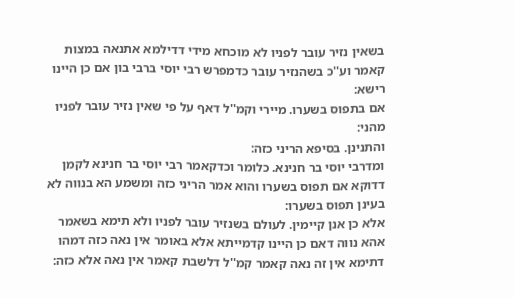בשאין נזיר עובר לפניו לא מוכחא מידי דדילמא אתנאה במצות קאמר וע''כ בשהנזיר עובר כדמפרש רבי יוסי ברבי בון אם כן היינו רישא:
אם בתפוס בשערו. מיירי וקמ''ל דאף על פי שאין נזיר עובר לפניו מהני:
והתנינן. בסיפא הריני כזה:
ומדרבי יוסי בר חנינא. כלומר וכדקאמר רבי יוסי בר חנינא לקמן דדוקא אם תפוס בשערו והוא אמר הריני כזה ומשמע הא בנווה לא בעינן תפוס בשערו:
אלא כן אנן קיימין. לעולם בשנזיר עובר לפניו ולא תימא בשאמר אהא נווה דאם כן היינו קדמייתא אלא באומר אין נאה כזה דמהו דתימא אין זה נאה קאמר קמ''ל דלשבת קאמר אין נאה אלא כזה: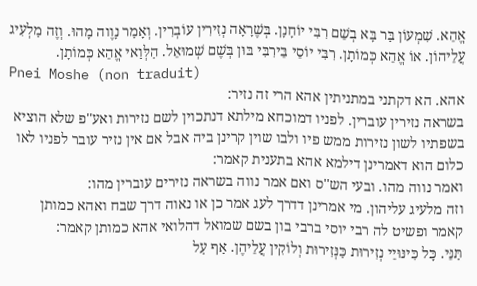אֱהֵא. שִׁמְעוֹן בַּר בָּא בְשֵׁם רִבִּי יוֹחָנָן. בְּשֶׁרָאָה נְזִירִין עוֹבְרִין. וְאָמַר נָוֶוה מָהוּ. וְזֶה מַלְעִיג עֲלֵיהוֹן. אוֹ אֱהֵא כְּמוֹתָן. רִבִּי יוֹסֵי בֵּירִבִּי בּוּן בְּשֶׁם שְׁמוּאֵל. הַלְּוַאי אֱהֵא כְּמוֹתָן.
Pnei Moshe (non traduit)
אהא. הא דקתני במתניתין אהא הרי זה נזיר:
בשראה נזירין עוברין. לפניו דמוכחא מילתא דנתכוין לשם נזירות ואע''פ שלא הוציא בשפתיו לשון נזירות ממש פיו ולבו שוין קרינן ביה אבל אם אין נזיר עובר לפניו לאו כלום הוא דאמרינן דילמא אהא בתענית קאמר:
ואמר נווה מהו. ובעי הש''ס ואם אמר נווה בשראה נזירים עוברין מהו:
וזה מלעיג עליהון. מי אמרינן דדרך לעג אמר כן או נאוה דרך שבח ואהא כמותן קאמר ופשיט לה רבי יוסי ברבי בון בשם שמואל דהלואי אהא כמותן קאמר:
תַּנֵּי. כָּל כִּינּוּיֵי נְזִירוּת כַּנְּזִירוּת וְלוֹקִין עֲלֵיהֶן. אַף עַל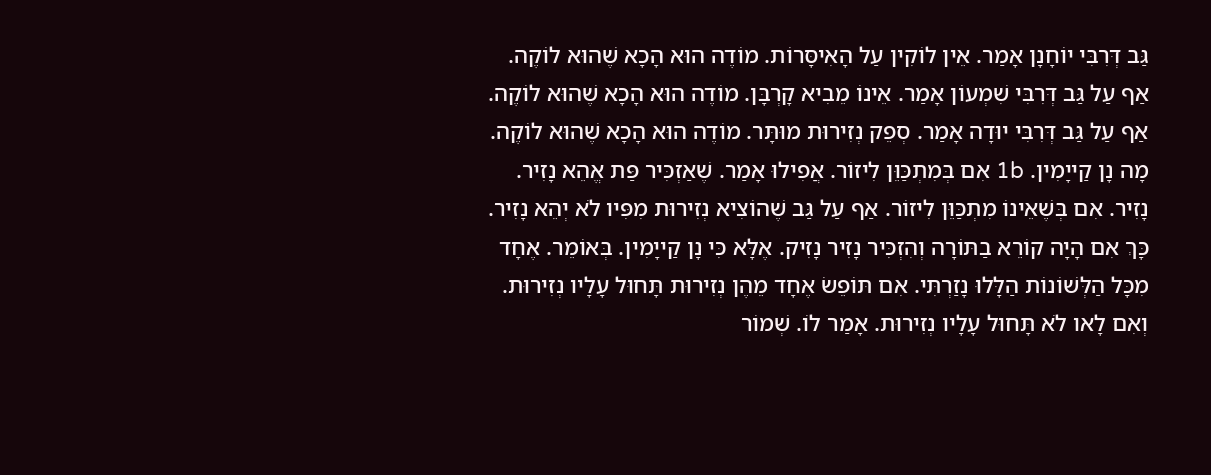גַּב דְּרִבִּי יוֹחָנָן אָמַר. אֵין לוֹקִין עַל הָאִיסָּרוֹת. מוֹדֶה הוּא הָכָא שֶׁהוּא לוֹקֶה. אַף עַל גַּב דְּרִבִּי שִׁמְעוֹן אָמַר. אֵינוֹ מֵבִיא קָרְבָּן. מוֹדֶה הוּא הָכָא שֶׁהוּא לוֹקֶה. אַף עַל גַּב דְּרִבִּי יוּדָה אָמַר. סְפֵק נְזִירוּת מוּתָּר. מוֹדֶה הוּא הָכָא שֶׁהוּא לוֹקֶה. מָה נָן קַייָמִין. 1b אִם בְּמִתְכַּוֵּן לִיזוֹר. אֲפִילוּ אָמַר. שֶׁאַזְכִּיר פַּת אֱהֵא נָזִיר. נָזִיר. אִם בְּשֶׁאֵינוֹ מִתְכַּוֵּן לִיזוֹר. אַף עַל גַּב שֶׁהוֹצִיא נְזִירוּת מִפִּיו לֹא יְהֵא נָזִיר. כָּךְ אִם הָיָה קוֹרֵא בַתּוֹרָה וְהִזְכִּיר נָזִיר נָזִיק. אֶלָּא כִּי נָן קַייָמִין. בְּאוֹמֵר. אֶחָד מִכָּל הַלְּשׁוֹנוֹת הַלָּלוּ נָזַרְתִּי. אִם תּוֹפֵשׂ אֶחָד מֵהֶן נְזִירוּת תָּחוּל עָלָיו נְזִירוּת. וְאִם לָאו לֹא תָּחוּל עָלָיו נְזִירוּת. אָמַר לוֹ. שְׁמוֹר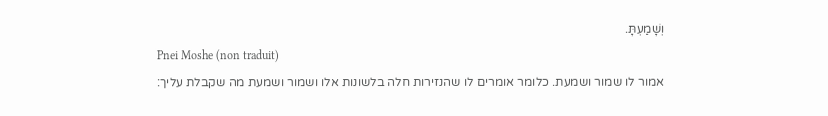וְשָׁמַעְתָּ.
Pnei Moshe (non traduit)
אמור לו שמור ושמעת. כלומר אומרים לו שהנזירות חלה בלשונות אלו ושמור ושמעת מה שקבלת עליך: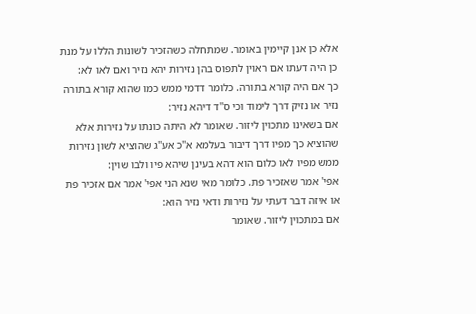אלא כן אנן קיימין באומר. שמתחלה כשהזכיר לשונות הללו על מנת כן היה דעתו אם ראוין לתפוס בהן נזירות יהא נזיר ואם לאו לא:
כך אם היה קורא בתורה. כלומר דדמי ממש כמו שהוא קורא בתורה נזיר או נזיק דרך לימוד וכי ס''ד דיהא נזיר:
אם בשאינו מתכוין ליזור. שאומר לא היתה כונתו על נזירות אלא שהוציא כך מפיו דרך דיבור בעלמא א''כ אע''ג שהוציא לשון נזירות ממש מפיו לאו כלום הוא דהא בעינן שיהא פיו ולבו שוין:
אפי' אמר שאזכיר פת. כלומר מאי שנא הני אפי' אמר אם אזכיר פת או איזה דבר דעתי על נזירות ודאי נזיר הוא:
אם במתכוין ליזור. שאומר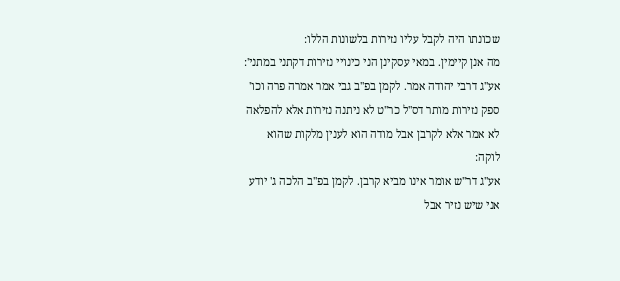שכונתו היה לקבל עליו נזירות בלשונות הללו:
מה אנן קיימין. במאי עסקינן הני כינויי נזירות דקתני במתני':
אע''ג דרבי יהודה אמר. לקמן בפ''ב גבי אמר אמרה פרה וכו' ספק נזירות מותר דס''ל כר''ט לא ניתנה נזירות אלא להפלאה לא אמר אלא לקרבן אבל מודה הוא לענין מלקות שהוא לוקה:
אע''ג דר''ש אומר אינו מביא קרבן. לקמן בפ''ב הלכה ג' יודע אני שיש נזיר אבל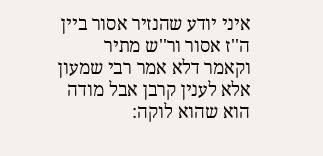איני יודע שהנזיר אסור ביין ה''ז אסור ור''ש מתיר וקאמר דלא אמר רבי שמעון אלא לענין קרבן אבל מודה הוא שהוא לוקה: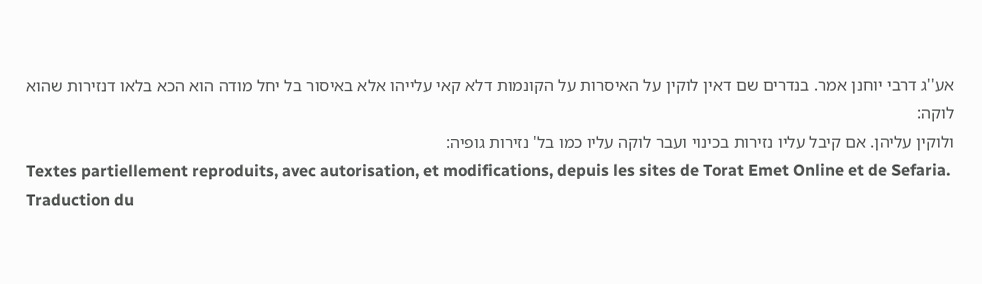אע''ג דרבי יוחנן אמר. בנדרים שם דאין לוקין על האיסרות על הקונמות דלא קאי עלייהו אלא באיסור בל יחל מודה הוא הכא בלאו דנזירות שהוא לוקה:
ולוקין עליהן. אם קיבל עליו נזירות בכינוי ועבר לוקה עליו כמו בל' נזירות גופיה:
Textes partiellement reproduits, avec autorisation, et modifications, depuis les sites de Torat Emet Online et de Sefaria.
Traduction du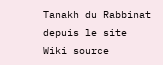Tanakh du Rabbinat depuis le site Wiki source